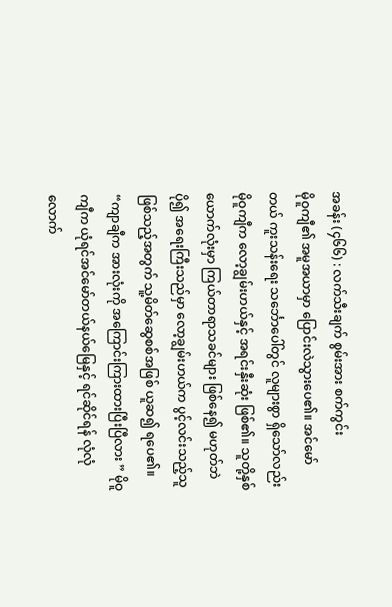အခန်း (၄၆၆) : လက်သီးချက် စွမ်းအား စက်ကွင်း
မိုဝူကျီ၏ အမူအယာမှာ ပြောင်းလဲသွားပေ၏။ အင်မော်တယ် ကူးသန်းရေး သင်္ဘောပေါ်တွင် လူများစွာ ရှိသော်လည်း မိုဝူကျီက လော့ချွမ်းဟယ်နှင့် အရင်းနှီးဆုံး ဖြစ်၏။ သူတို့နှစ်ယောက်လုံးမှာ ကြယ်တာရာသခင်များ ဖြစ်နေ၍ မဟုတ်ဘဲ ပို၍ အရေးကြီးသည်မှာ လော့ချွမ်းဟယ်က ပွင့်လင်းသည့်သူ ဖြစ်သည့်အတွက် သူ့မိတ်ဆွေစစ်အဖြစ် ယူဆ၍ ရပေ၏။
“ကျာချီက အားလုံးကို အကြောင်းကြားထားပြီးပြီလား ” မိုဝူကျီက ယုံရင်အင်မော်တယ်နယ်မြေနှင့် ရင်ဆိုင်ရန် လုံလုံလောက်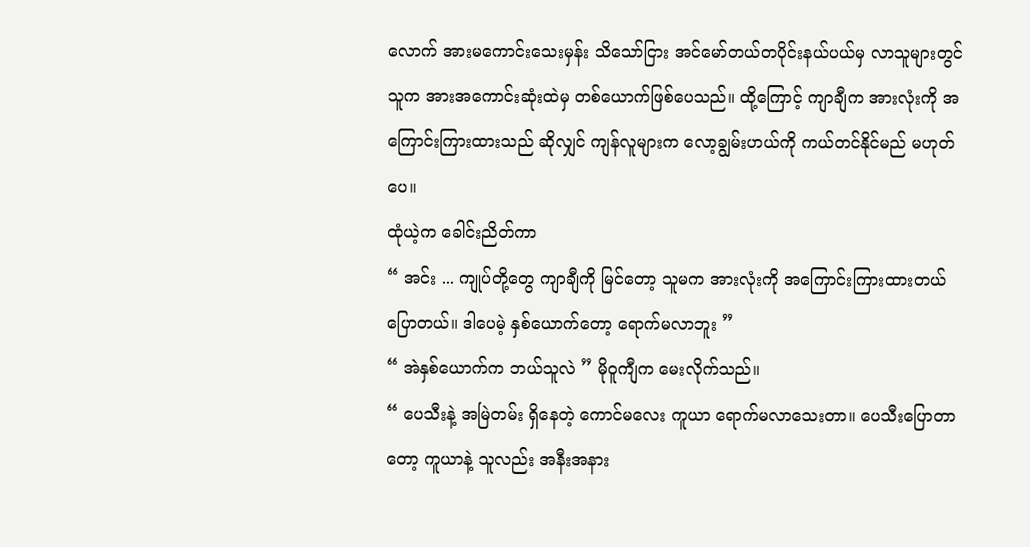လောက် အားမကောင်းသေးမှန်း သိသော်ငြား အင်မော်တယ်တပိုင်းနယ်ပယ်မှ လာသူများတွင် သူက အားအကောင်းဆုံးထဲမှ တစ်ယောက်ဖြစ်ပေသည်။ ထို့ကြောင့် ကျာချီက အားလုံးကို အကြောင်းကြားထားသည် ဆိုလျှင် ကျန်လူများက လော့ချွမ်းဟယ်ကို ကယ်တင်နိုင်မည် မဟုတ်ပေ။
ထုံယဲ့က ခေါင်းညိတ်ကာ
“ အင်း ... ကျုပ်တို့တွေ ကျာချီကို မြင်တော့ သူမက အားလုံးကို အကြောင်းကြားထားတယ် ပြောတယ်။ ဒါပေမဲ့ နှစ်ယောက်တော့ ရောက်မလာဘူး ”
“ အဲနှစ်ယောက်က ဘယ်သူလဲ ” မိုဝူကျီက မေးလိုက်သည်။
“ ပေသီးနဲ့ အမြဲတမ်း ရှိနေတဲ့ ကောင်မလေး ကူယာ ရောက်မလာသေးတာ။ ပေသီးပြောတာတော့ ကူယာနဲ့ သူလည်း အနီးအနား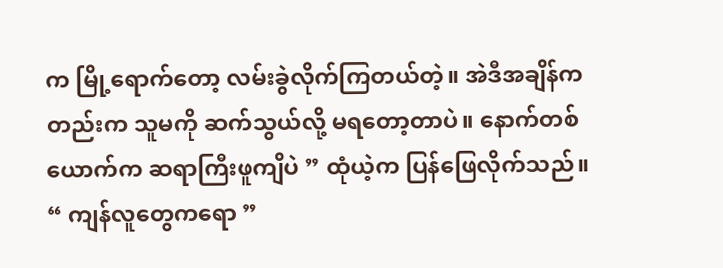က မြို့ရောက်တော့ လမ်းခွဲလိုက်ကြတယ်တဲ့။ အဲဒီအချိန်ကတည်းက သူမကို ဆက်သွယ်လို့ မရတော့တာပဲ။ နောက်တစ်ယောက်က ဆရာကြီးဖူကျိပဲ ” ထုံယဲ့က ပြန်ဖြေလိုက်သည်။
“ ကျန်လူတွေကရော ”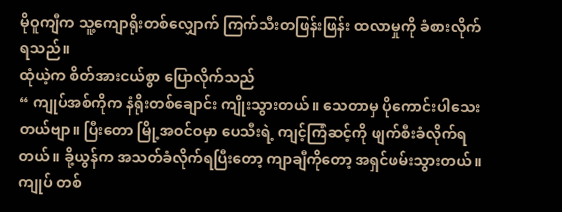မိုဝူကျီက သူ့ကျောရိုးတစ်လျှောက် ကြက်သီးတဖြန်းဖြန်း ထလာမှုကို ခံစားလိုက်ရသည်။
ထုံယဲ့က စိတ်အားငယ်စွာ ပြောလိုက်သည်
“ ကျုပ်အစ်ကိုက နံရိုးတစ်ချောင်း ကျိုးသွားတယ်။ သေတာမှ ပိုကောင်းပါသေးတယ်ဗျာ။ ပြီးတော မြို့အဝင်ဝမှာ ပေသီးရဲ့ ကျင့်ကြံဆင့်ကို ဖျက်စီးခံလိုက်ရတယ်။ ခို့ယွန်က အသတ်ခံလိုက်ရပြီးတော့ ကျာချီကိုတော့ အရှင်ဖမ်းသွားတယ်။ ကျုပ် တစ်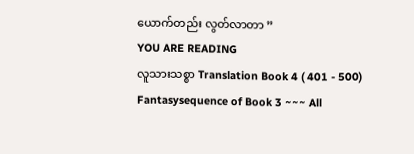ယောက်တည်း လွတ်လာတာ ”
YOU ARE READING
လူသားသစ္စာ Translation Book 4 ( 401 - 500)
Fantasysequence of Book 3 ~~~ All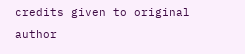credits given to original author